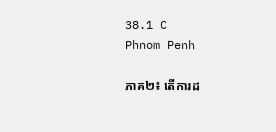38.1 C
Phnom Penh

ភាគ២៖ តើការដ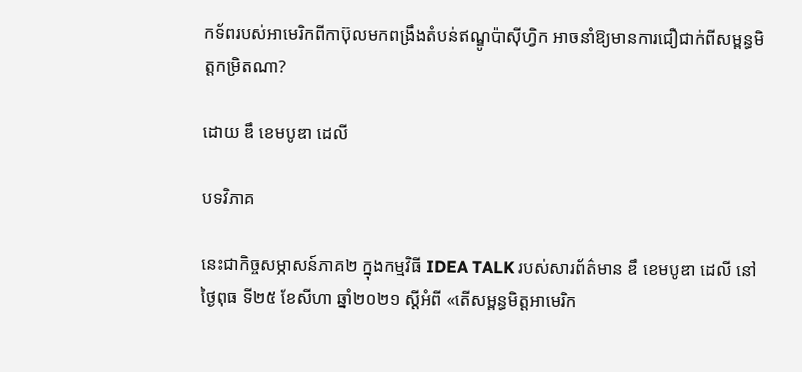កទ័ពរបស់អាមេរិកពីកាប៊ុលមកពង្រឹងតំបន់ឥណ្ឌូប៉ាស៊ីហ្វិក អាចនាំឱ្យមានការជឿជាក់ពីសម្ពន្ធមិត្តកម្រិតណា?

ដោយ ឌឹ ខេមបូឌា ដេលី

បទវិភាគ

នេះជាកិច្ចសម្ភាសន៍ភាគ២ ក្នុងកម្មវិធី IDEA TALK របស់សារព័ត៌មាន ឌឹ ខេមបូឌា ដេលី នៅថ្ងៃពុធ ទី២៥ ខែសីហា ឆ្នាំ២០២១ ស្ដីអំពី «តើសម្ពន្ធមិត្តអាមេរិក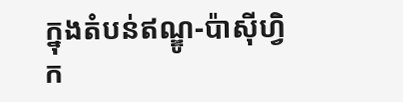ក្នុងតំបន់ឥណ្ឌូ-ប៉ាស៊ីហ្វិក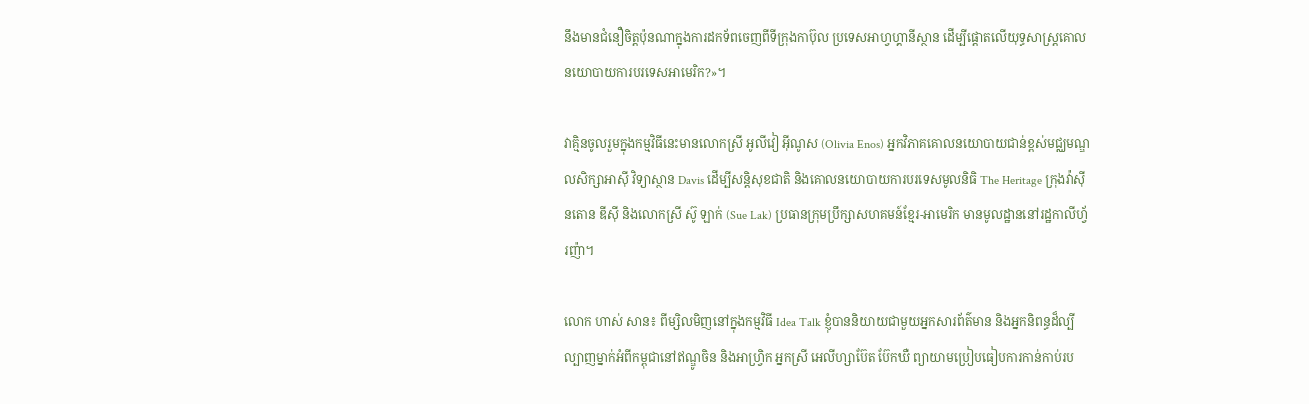នឹងមានជំនឿចិត្តប៉ុនណាក្នុងការដកទ័ពចេញពីទីក្រុងកាប៊ុល ប្រទេសអាហ្វហ្គានីស្ថាន ដើម្បីផ្ដោតលើយុទ្ធសាស្ត្រគោលនយោបាយការបរទេសអាមេរិក?»។

វាគ្មិនចូលរួមក្នុងកម្មវិធីនេះមានលោកស្រី អូលីវៀ អ៊ីណូស (Olivia Enos) អ្នកវិភាគគោលនយោបាយជាន់ខ្ពស់មជ្ឈមណ្ឌលសិក្សាអាស៊ី វិទ្យាស្ថាន Davis ដើម្បីសន្តិសុខជាតិ និងគោលនយោបាយការបរទេសមូលនិធិ The Heritage ក្រុងវ៉ាស៊ីនតោន ឌីស៊ី និងលោកស្រី ស៊ូ ឡាក់ (Sue Lak) ប្រធានក្រុមប្រឹក្សាសហគមន៍ខ្មែរ-អាមេរិក មានមូលដ្ឋាននៅរដ្ឋកាលីហ្វ័រញ៉ា។

លោក ហាស់ សាន៖ ពីម្សិលមិញនៅក្នុងកម្មវិធី Idea Talk ខ្ញុំបាននិយាយជាមួយអ្នកសារព័ត៌មាន និងអ្នកនិពន្ធដ៏ល្បីល្បាញម្នាក់អំពីកម្ពុជានៅឥណ្ឌូចិន និងអាហ្វ្រិក អ្នកស្រី អេលីហ្សាប៊ែត ប៊ែកឃឺ ព្យាយាមប្រៀបធៀបការកាន់កាប់រប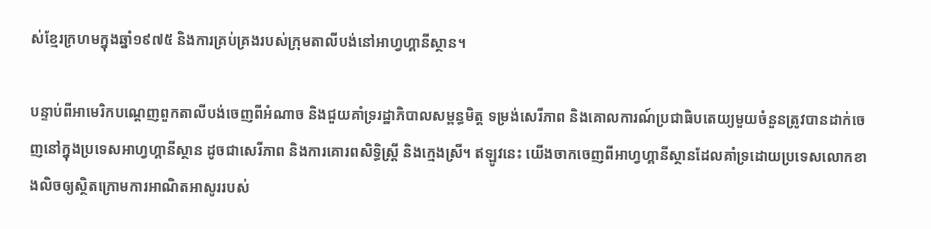ស់ខ្មែរក្រហមក្នុងឆ្នាំ១៩៧៥ និងការគ្រប់គ្រងរបស់ក្រុមតាលីបង់នៅអាហ្វហ្គានីស្ថាន។

បន្ទាប់ពីអាមេរិកបណ្តេញពួកតាលីបង់ចេញពីអំណាច និងជួយគាំទ្ររដ្ឋាភិបាលសម្ពន្ធមិត្ត ទម្រង់សេរីភាព និងគោលការណ៍ប្រជាធិបតេយ្យមួយចំនួនត្រូវបានដាក់ចេញនៅក្នុងប្រទេសអាហ្វហ្គានីស្ថាន ដូចជាសេរីភាព និងការគោរពសិទ្ធិស្ត្រី និងក្មេងស្រី។ ឥឡូវនេះ យើងចាកចេញពីអាហ្វហ្គានីស្ថានដែលគាំទ្រដោយប្រទេសលោកខាងលិចឲ្យស្ថិតក្រោមការអាណិតអាសូររបស់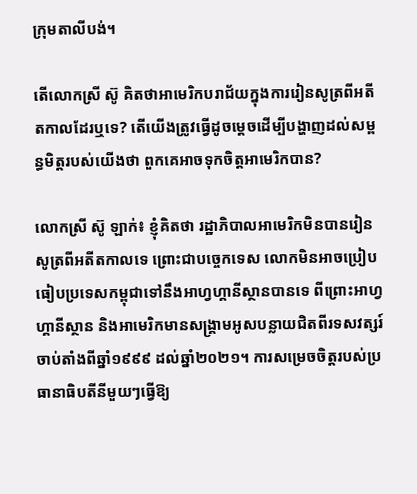ក្រុមតាលីបង់។

តើលោកស្រី ស៊ូ គិតថាអាមេរិកបរាជ័យក្នុងការរៀនសូត្រពីអតីតកាលដែរឬទេ? តើយើងត្រូវធ្វើដូចម្តេចដើម្បីបង្ហាញដល់សម្ពន្ធមិត្តរបស់យើងថា ពួកគេអាចទុកចិត្តអាមេរិកបាន?

លោកស្រី ស៊ូ ឡាក់៖ ខ្ញុំគិតថា រដ្ឋាភិបាលអាមេរិកមិនបានរៀនសូត្រពីអតីតកាលទេ ព្រោះជាបច្ចេកទេស លោកមិនអាចប្រៀបធៀបប្រទេសកម្ពុជាទៅនឹងអាហ្វហ្គានីស្ថានបានទេ ពីព្រោះអាហ្វហ្គានីស្ថាន និងអាមេរិកមានសង្គ្រាមអូសបន្លាយជិតពីរទសវត្សរ៍ចាប់តាំងពីឆ្នាំ១៩៩៩ ដល់ឆ្នាំ២០២១។ ការសម្រេចចិត្តរបស់ប្រធានាធិបតីនីមួយៗធ្វើឱ្យ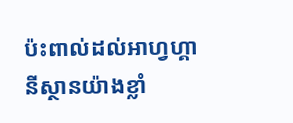ប៉ះពាល់ដល់អាហ្វហ្គានីស្ថានយ៉ាងខ្លាំ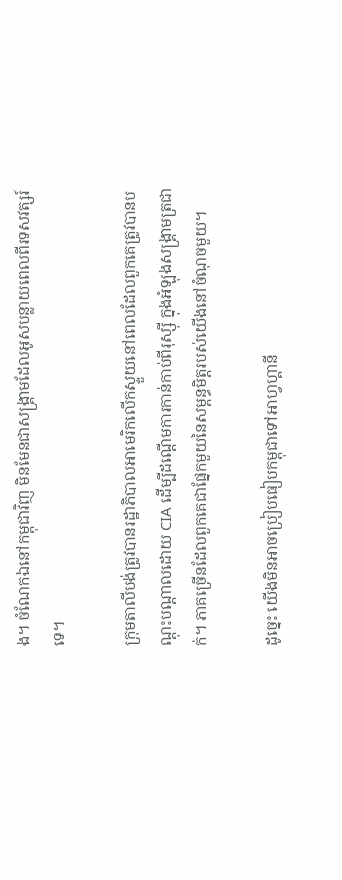ង។ ចំណែកឯនៅកម្ពុជាវិញ មិនមែនជាសង្គ្រាមដែលអូសបន្លាយពេលពីរទសវត្សរ៍ទេ។

ក្រុមតាលីបង់ត្រូវបានរដ្ឋាភិបាលអាមេរិកលើកស្ទួយនៅពេលដែលពួកគេត្រូវបានបណ្តុះបណ្តាលដោយ CIA ដើម្បីដណ្តើមការកាន់កាប់ពីរុស្ស៊ី ក្នុងអំឡុងសង្គ្រាមត្រជាក់។ ភាគច្រើនដែលពួកគេជាផ្នែកមួយនៃសម្ពន្ធមិត្តរបស់យើងនៅចំណុចមួយ។

ដូច្នេះ យើងមិនអាចប្រៀបធៀបកម្ពុជាទៅអាហ្វហ្គានី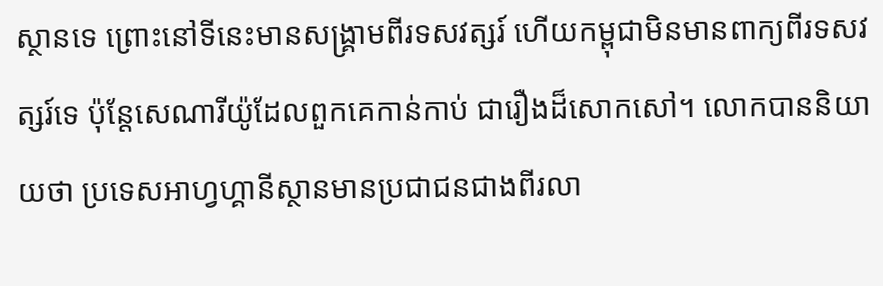ស្ថានទេ ព្រោះនៅទីនេះមានសង្គ្រាមពីរទសវត្សរ៍ ហើយកម្ពុជាមិនមានពាក្យពីរទសវត្សរ៍ទេ ប៉ុន្តែសេណារីយ៉ូដែលពួកគេកាន់កាប់ ជារឿងដ៏សោកសៅ។ លោកបាននិយាយថា ប្រទេសអាហ្វហ្គានីស្ថានមានប្រជាជនជាងពីរលា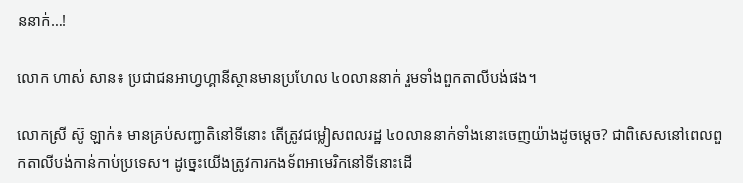ននាក់…!

លោក ហាស់ សាន៖ ប្រជាជនអាហ្វហ្គានីស្ថានមានប្រហែល ៤០លាននាក់ រួមទាំងពួកតាលីបង់ផង។

លោកស្រី ស៊ូ ឡាក់៖ មានគ្រប់សញ្ជាតិនៅទីនោះ តើត្រូវជម្លៀសពលរដ្ឋ ៤០លាននាក់ទាំងនោះចេញយ៉ាងដូចម្តេច? ជាពិសេសនៅពេលពួកតាលីបង់កាន់កាប់ប្រទេស។ ដូច្នេះយើងត្រូវការកងទ័ពអាមេរិកនៅទីនោះដើ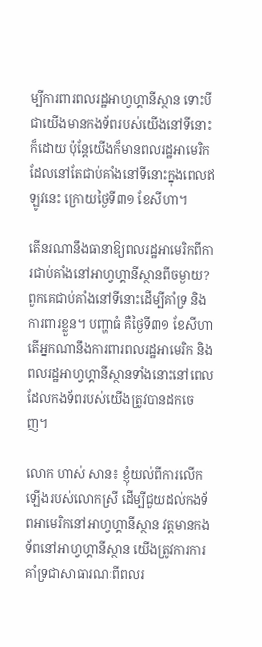ម្បីការពារពលរដ្ឋអាហ្វហ្គានីស្ថាន ទោះបីជាយើងមានកងទ័ពរបស់យើងនៅទីនោះក៏ដោយ ប៉ុន្តែយើងក៏មានពលរដ្ឋអាមេរិកដែលនៅតែជាប់គាំងនៅទីនោះក្នុងពេលឥឡូវនេះ ក្រោយថ្ងៃទី៣១ ខែសីហា។

តើនរណានឹងធានាឱ្យពលរដ្ឋអាមេរិកពីការជាប់គាំងនៅអាហ្វហ្គានីស្ថានពីចម្ងាយ? ពួកគេជាប់គាំងនៅទីនោះដើម្បីគាំទ្រ និងការពារខ្លួន។ បញ្ហាធំ គឺថ្ងៃទី៣១ ខែសីហា តើអ្នកណានឹងការពារពលរដ្ឋអាមេរិក និងពលរដ្ឋអាហ្វហ្គានីស្ថានទាំងនោះនៅពេលដែលកងទ័ពរបស់យើងត្រូវបានដកចេញ។

លោក ហាស់ សាន៖ ខ្ញុំយល់ពីការលើកឡើងរបស់លោកស្រី ដើម្បីជួយដល់កងទ័ពអាមេរិកនៅអាហ្វហ្គានីស្ថាន វត្តមានកងទ័ពនៅអាហ្វហ្គានីស្ថាន យើងត្រូវការការគាំទ្រជាសាធារណៈពីពលរ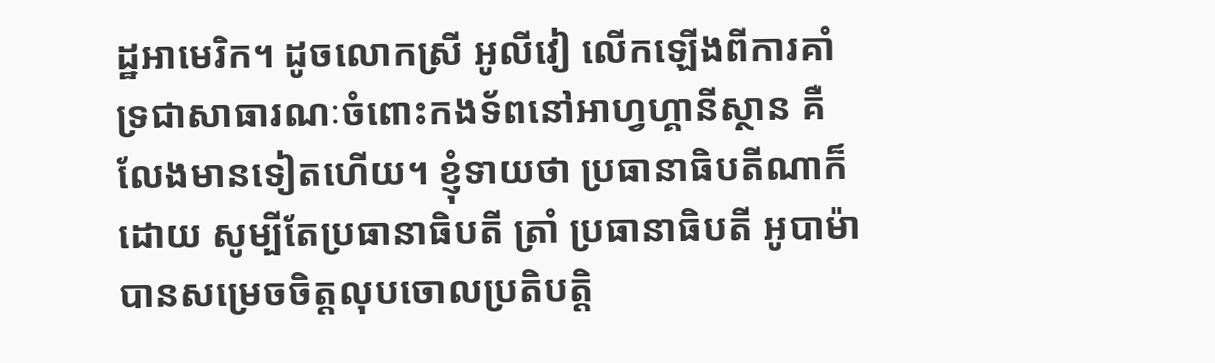ដ្ឋអាមេរិក។ ដូចលោកស្រី អូលីវៀ លើកឡើងពីការគាំទ្រជាសាធារណៈចំពោះកងទ័ពនៅអាហ្វហ្គានីស្ថាន គឺលែងមានទៀតហើយ។ ខ្ញុំទាយថា ប្រធានាធិបតីណាក៏ដោយ សូម្បីតែប្រធានាធិបតី ត្រាំ ប្រធានាធិបតី អូបាម៉ា បានសម្រេចចិត្តលុបចោលប្រតិបត្តិ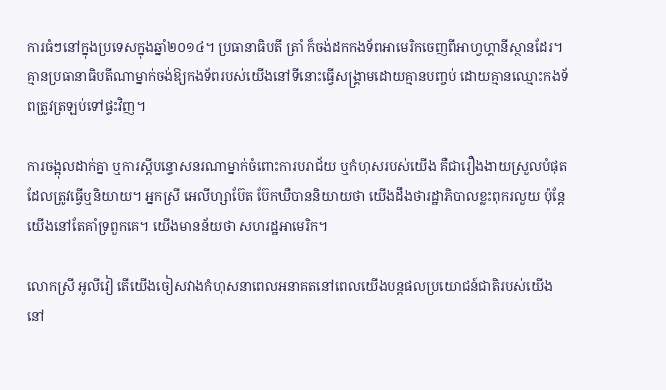ការធំៗនៅក្នុងប្រទេសក្នុងឆ្នាំ២០១៤។ ប្រធានាធិបតី ត្រាំ ក៏ចង់ដកកងទ័ពអាមេរិកចេញពីអាហ្វហ្គានីស្ថានដែរ។ គ្មានប្រធានាធិបតីណាម្នាក់ចង់ឱ្យកងទ័ពរបស់យើងនៅទីនោះធ្វើសង្គ្រាមដោយគ្មានបញ្ចប់ ដោយគ្មានឈ្មោះកងទ័ពត្រូវត្រឡប់ទៅផ្ទះវិញ។

ការចង្អុលដាក់គ្នា ឬការស្ដីបន្ទោសនរណាម្នាក់ចំពោះការបរាជ័យ ឬកំហុសរបស់យើង គឺជារឿងងាយស្រួលបំផុតដែលត្រូវធ្វើឬនិយាយ។ អ្នកស្រី អេលីហ្សាប៊ែត ប៊ែកឃឺបាននិយាយថា យើងដឹងថារដ្ឋាភិបាលខ្លះពុករលួយ ប៉ុន្តែយើងនៅតែគាំទ្រពួកគេ។ យើងមានន័យថា សហរដ្ឋអាមេរិក។

លោកស្រី អូលីវៀ តើយើងចៀសវាងកំហុសនាពេលអនាគតនៅពេលយើងបន្តផលប្រយោជន៍ជាតិរបស់យើងនៅ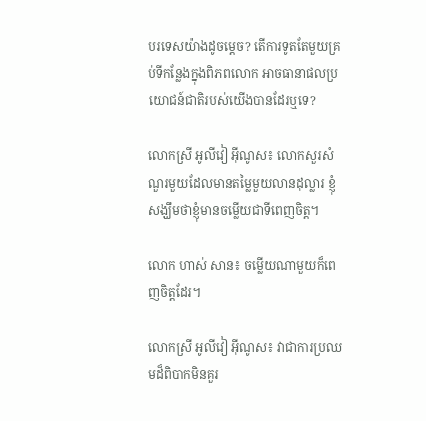បរទេសយ៉ាងដូចម្តេច? តើការទូតតែមួយគ្រប់ទីកន្លែងក្នុងពិភពលោក អាចធានាផលប្រយោជន៍ជាតិរបស់យើងបានដែរឬទេ?

លោកស្រី អូលីវៀ អ៊ីណូស៖ លោកសួរសំណួរមួយដែលមានតម្លៃមួយលានដុល្លារ ខ្ញុំសង្ឃឹមថាខ្ញុំមានចម្លើយជាទីពេញចិត្ត។

លោក ហាស់ សាន៖ ចម្លើយណាមួយក៏ពេញចិត្តដែរ។

លោកស្រី អូលីវៀ អ៊ីណូស៖ វាជាការប្រឈមដ៏ពិបាកមិនគួរ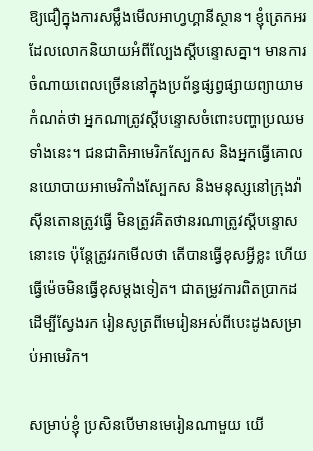ឱ្យជឿក្នុងការសម្លឹងមើលអាហ្វហ្គានីស្ថាន។ ខ្ញុំត្រេកអរដែលលោកនិយាយអំពីល្បែងស្ដីបន្ទោសគ្នា។ មានការចំណាយពេលច្រើននៅក្នុងប្រព័ន្ធផ្សព្វផ្សាយព្យាយាមកំណត់ថា អ្នកណាត្រូវស្ដីបន្ទោសចំពោះបញ្ហាប្រឈមទាំងនេះ។ ជនជាតិអាមេរិកស្បែកស និងអ្នកធ្វើគោលនយោបាយអាមេរិកាំងស្បែកស និងមនុស្សនៅក្រុងវ៉ាស៊ីនតោនត្រូវធ្វើ មិនត្រូវគិតថានរណាត្រូវស្ដីបន្ទោសនោះទេ ប៉ុន្តែត្រូវរកមើលថា តើបានធ្វើខុសអ្វីខ្លះ ហើយធ្វើម៉េចមិនធ្វើខុសម្តងទៀត។ ជាតម្រូវការពិតប្រាកដដើម្បីស្វែងរក រៀនសូត្រពីមេរៀនអស់ពីបេះដូងសម្រាប់អាមេរិក។

សម្រាប់ខ្ញុំ ប្រសិនបើមានមេរៀនណាមួយ យើ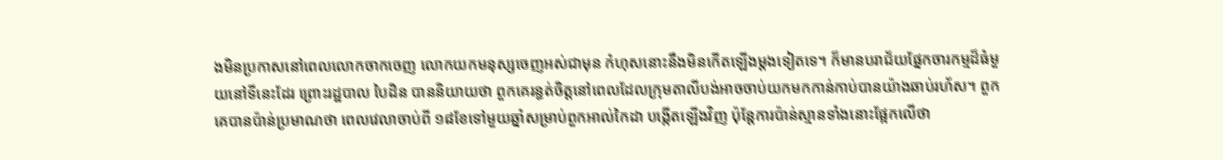ងមិនប្រកាសនៅពេលលោកចាកចេញ លោកយកមនុស្សចេញអស់ជាមុន កំហុសនោះនឹងមិនកើតឡើងម្តងទៀតទេ។ ក៏មានបរាជ័យផ្នែកចារកម្មដ៏ធំមួយនៅទីនេះដែរ ព្រោះរដ្ឋបាល បៃដិន បាននិយាយថា ពួកគេរន្ធត់ចិត្តនៅពេលដែលក្រុមតាលីបង់អាចចាប់យកមកកាន់កាប់បានយ៉ាងឆាប់រហ័ស។ ពួកគេបានប៉ាន់ប្រមាណថា ពេលវេលាចាប់ពី ១៨ខែទៅមួយឆ្នាំសម្រាប់ពួកអាល់កៃដា បង្កើតឡើងវិញ ប៉ុន្តែការប៉ាន់ស្មានទាំងនោះផ្អែកលើថា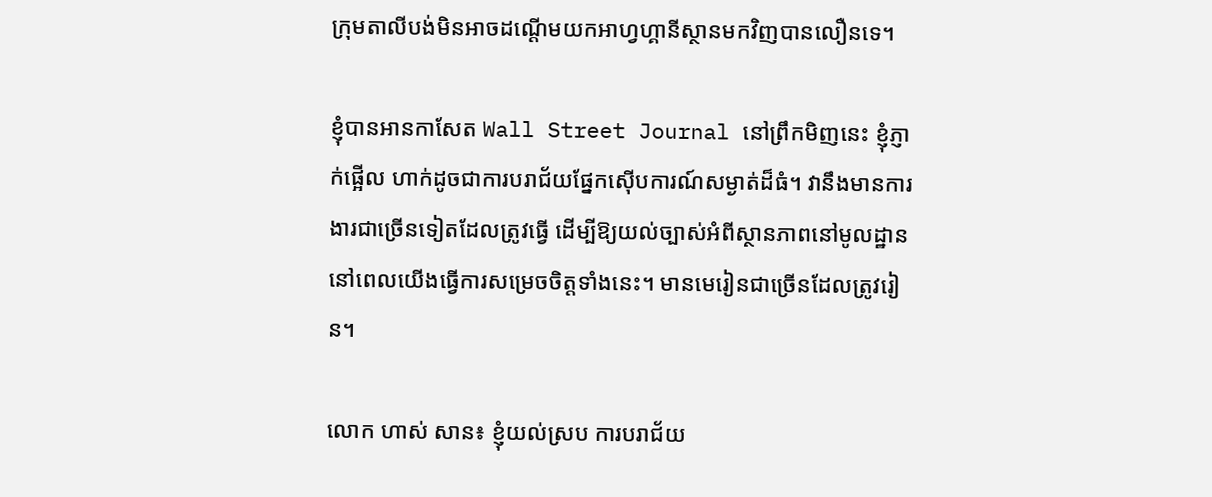ក្រុមតាលីបង់មិនអាចដណ្តើមយកអាហ្វហ្គានីស្ថានមកវិញបានលឿនទេ។

ខ្ញុំបានអានកាសែត Wall Street Journal នៅព្រឹកមិញនេះ ខ្ញុំភ្ញាក់ផ្អើល ហាក់ដូចជាការបរាជ័យផ្នែកស៊ើបការណ៍សម្ងាត់ដ៏ធំ។ វានឹងមានការងារជាច្រើនទៀតដែលត្រូវធ្វើ ដើម្បីឱ្យយល់ច្បាស់អំពីស្ថានភាពនៅមូលដ្ឋាន នៅពេលយើងធ្វើការសម្រេចចិត្តទាំងនេះ។ មានមេរៀនជាច្រើនដែលត្រូវរៀន។

លោក ហាស់ សាន៖ ខ្ញុំយល់ស្រប ការបរាជ័យ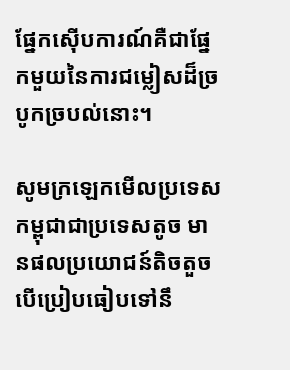ផ្នែកស៊ើបការណ៍គឺជាផ្នែកមួយនៃការជម្លៀសដ៏ច្របូកច្របល់នោះ។

សូមក្រឡេកមើលប្រទេសកម្ពុជាជាប្រទេសតូច មានផលប្រយោជន៍តិចតួច បើប្រៀបធៀបទៅនឹ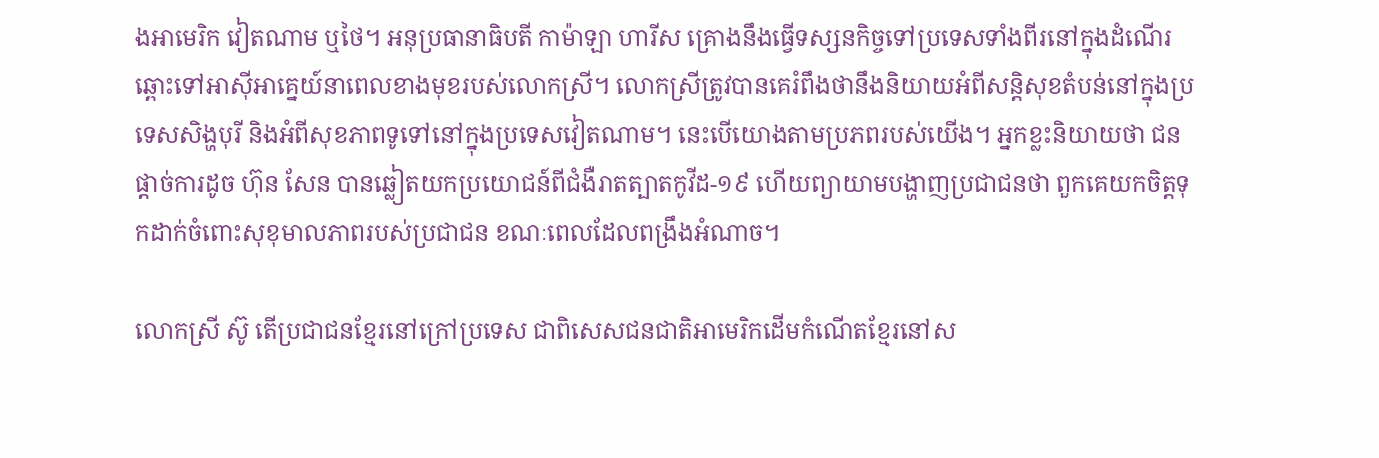ងអាមេរិក វៀតណាម ឬថៃ។ អនុប្រធានាធិបតី កាម៉ាឡា ហារីស គ្រោងនឹងធ្វើទស្សនកិច្ចទៅប្រទេសទាំងពីរនៅក្នុងដំណើរឆ្ពោះទៅអាស៊ីអាគ្នេយ៍នាពេលខាងមុខរបស់លោកស្រី។ លោកស្រីត្រូវបានគេរំពឹងថានឹងនិយាយអំពីសន្តិសុខតំបន់នៅក្នុងប្រទេសសិង្ហបុរី និងអំពីសុខភាពទូទៅនៅក្នុងប្រទេសវៀតណាម។ នេះបើយោងតាមប្រភពរបស់យើង។ អ្នកខ្លះនិយាយថា ជនផ្ដាច់ការដូច ហ៊ុន សែន បានឆ្លៀតយកប្រយោជន៍ពីជំងឺរាតត្បាតកូវីដ-១៩ ហើយព្យាយាមបង្ហាញប្រជាជនថា ពួកគេយកចិត្តទុកដាក់ចំពោះសុខុមាលភាពរបស់ប្រជាជន ខណៈពេលដែលពង្រឹងអំណាច។

លោកស្រី ស៊ូ តើប្រជាជនខ្មែរនៅក្រៅប្រទេស ជាពិសេសជនជាតិអាមេរិកដើមកំណើតខ្មែរនៅស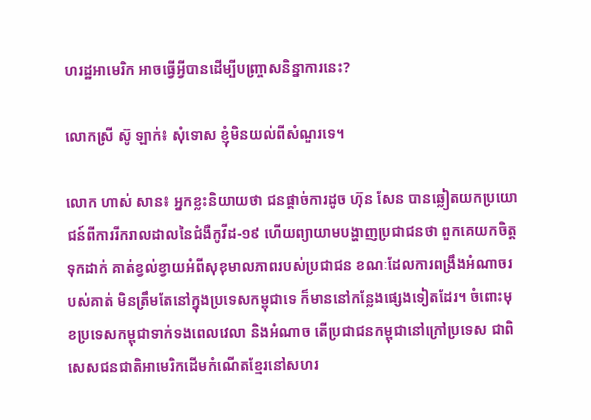ហរដ្ឋអាមេរិក អាចធ្វើអ្វីបានដើម្បីបញ្ច្រាសនិន្នាការនេះ?

លោកស្រី ស៊ូ ឡាក់៖ សុំទោស ខ្ញុំមិនយល់ពីសំណួរទេ។

លោក ហាស់ សាន៖ អ្នកខ្លះនិយាយថា ជនផ្ដាច់ការដូច ហ៊ុន សែន បានឆ្លៀតយកប្រយោជន៍ពីការរីករាលដាលនៃជំងឺកូវីដ-១៩ ហើយព្យាយាមបង្ហាញប្រជាជនថា ពួកគេយកចិត្តទុកដាក់ គាត់ខ្វល់ខ្វាយអំពីសុខុមាលភាពរបស់ប្រជាជន ខណៈដែលការពង្រឹងអំណាចរបស់គាត់ មិនត្រឹមតែនៅក្នុងប្រទេសកម្ពុជាទេ ក៏មាននៅកន្លែងផ្សេងទៀតដែរ។ ចំពោះមុខប្រទេសកម្ពុជាទាក់ទងពេលវេលា និងអំណាច តើប្រជាជនកម្ពុជានៅក្រៅប្រទេស ជាពិសេសជនជាតិអាមេរិកដើមកំណើតខ្មែរនៅសហរ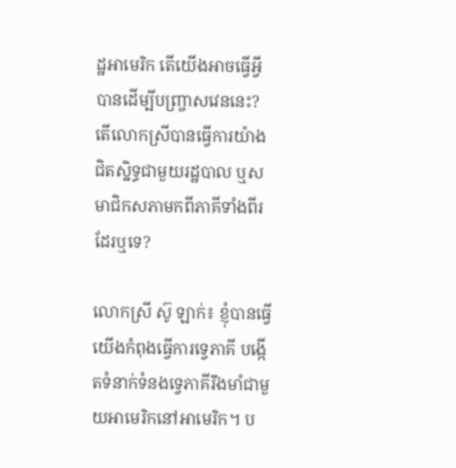ដ្ឋអាមេរិក តើយើងអាចធ្វើអ្វីបានដើម្បីបញ្ច្រាសវេននេះ? តើលោកស្រីបានធ្វើការយ៉ាងជិតស្និទ្ធជាមួយរដ្ឋបាល ឬសមាជិកសភាមកពីភាគីទាំងពីរដែរឬទេ?

លោកស្រី ស៊ូ ឡាក់៖ ខ្ញុំបានធ្វើ យើងកំពុងធ្វើការទ្វេភាគី បង្កើតទំនាក់ទំនងទ្វេភាគីរឹងមាំជាមួយអាមេរិកនៅអាមេរិក។ ប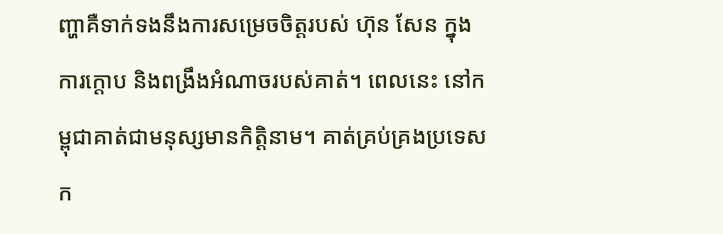ញ្ហាគឺទាក់ទងនឹងការសម្រេចចិត្តរបស់ ហ៊ុន សែន ក្នុងការក្តោប និងពង្រឹងអំណាចរបស់គាត់។ ពេលនេះ នៅកម្ពុជាគាត់ជាមនុស្សមានកិត្តិនាម។ គាត់គ្រប់គ្រងប្រទេសក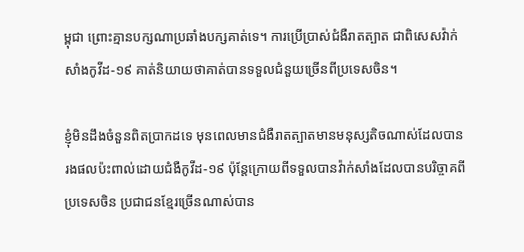ម្ពុជា ព្រោះគ្មានបក្សណាប្រឆាំងបក្សគាត់ទេ។ ការប្រើប្រាស់ជំងឺរាតត្បាត ជាពិសេសវ៉ាក់សាំងកូវីដ-១៩ គាត់និយាយថាគាត់បានទទួលជំនួយច្រើនពីប្រទេសចិន។

ខ្ញុំមិនដឹងចំនួនពិតប្រាកដទេ មុនពេលមានជំងឺរាតត្បាតមានមនុស្សតិចណាស់ដែលបានរងផលប៉ះពាល់ដោយជំងឺកូវីដ-១៩ ប៉ុន្តែក្រោយពីទទួលបានវ៉ាក់សាំងដែលបានបរិច្ចាគពីប្រទេសចិន ប្រជាជនខ្មែរច្រើនណាស់បាន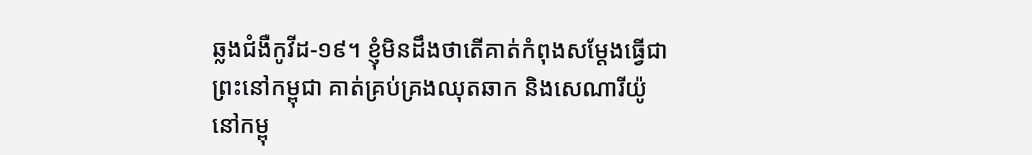ឆ្លងជំងឺកូវីដ-១៩។ ខ្ញុំមិនដឹងថាតើគាត់កំពុងសម្ដែងធ្វើជាព្រះនៅកម្ពុជា គាត់គ្រប់គ្រងឈុតឆាក និងសេណារីយ៉ូនៅកម្ពុ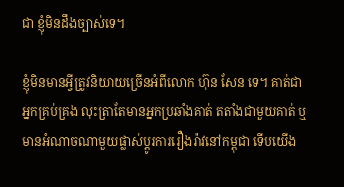ជា ខ្ញុំមិនដឹងច្បាស់ទេ។

ខ្ញុំមិនមានអ្វីត្រូវនិយាយច្រើនអំពីលោក ហ៊ុន សែន ទេ។ គាត់ជាអ្នកគ្រប់គ្រង លុះត្រាតែមានអ្នកប្រឆាំងគាត់ តតាំងជាមួយគាត់ ឬមានអំណាចណាមួយផ្លាស់ប្ដូរការរឿងរ៉ាវនៅកម្ពុជា ទើបយើង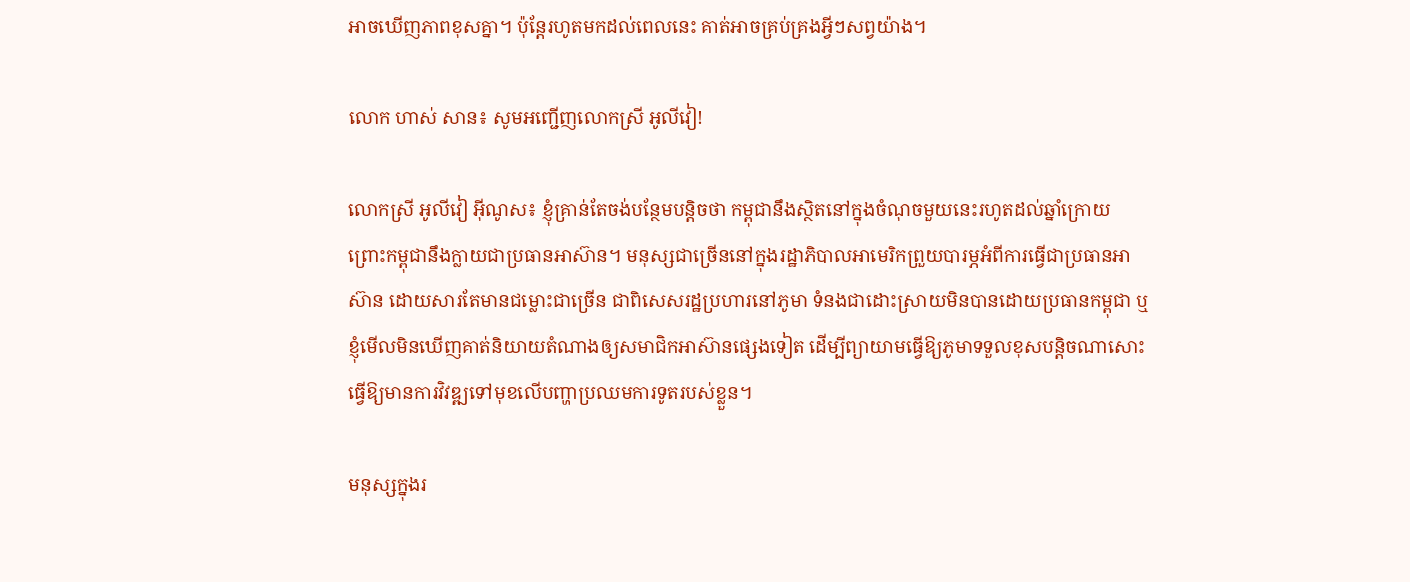អាចឃើញភាពខុសគ្នា។ ប៉ុន្តែរហូតមកដល់ពេលនេះ គាត់អាចគ្រប់គ្រងអ្វីៗសព្វយ៉ាង។

លោក ហាស់ សាន៖ សូមអញ្ជើញលោកស្រី អូលីវៀ!

លោកស្រី អូលីវៀ អ៊ីណូស៖ ខ្ញុំគ្រាន់តែចង់បន្ថែមបន្តិចថា កម្ពុជានឹងស្ថិតនៅក្នុងចំណុចមួយនេះរហូតដល់ឆ្នាំក្រោយ ព្រោះកម្ពុជានឹងក្លាយជាប្រធានអាស៊ាន។ មនុស្សជាច្រើននៅក្នុងរដ្ឋាភិបាលអាមេរិកព្រួយបារម្ភអំពីការធ្វើជាប្រធានអាស៊ាន ដោយសារតែមានជម្លោះជាច្រើន ជាពិសេសរដ្ឋប្រហារនៅភូមា ទំនងជាដោះស្រាយមិនបានដោយប្រធានកម្ពុជា ឬខ្ញុំមើលមិនឃើញគាត់និយាយតំណាងឲ្យសមាជិកអាស៊ានផ្សេងទៀត ដើម្បីព្យាយាមធ្វើឱ្យភូមាទទួលខុសបន្តិចណាសោះ ធ្វើឱ្យមានការវិវឌ្ឍទៅមុខលើបញ្ហាប្រឈមការទូតរបស់ខ្លួន។

មនុស្សក្នុងរ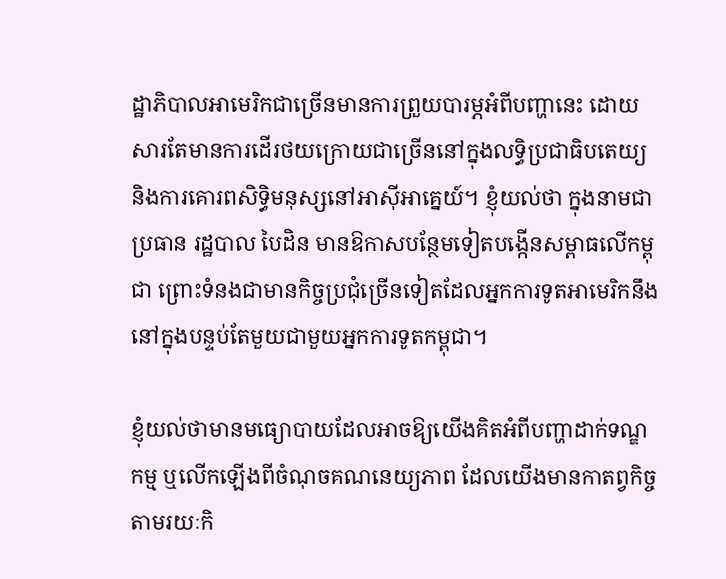ដ្ឋាភិបាលអាមេរិកជាច្រើនមានការព្រួយបារម្ភអំពីបញ្ហានេះ ដោយសារតែមានការដើរថយក្រោយជាច្រើននៅក្នុងលទ្ធិប្រជាធិបតេយ្យ និងការគោរពសិទ្ធិមនុស្សនៅអាស៊ីអាគ្នេយ៍។ ខ្ញុំយល់ថា ក្នុងនាមជាប្រធាន រដ្ឋបាល បៃដិន មានឱកាសបន្ថែមទៀតបង្កើនសម្ពាធលើកម្ពុជា ព្រោះទំនងជាមានកិច្ចប្រជុំច្រើនទៀតដែលអ្នកការទូតអាមេរិកនឹងនៅក្នុងបន្ទប់តែមួយជាមួយអ្នកការទូតកម្ពុជា។

ខ្ញុំយល់ថាមានមធ្យោបាយដែលអាចឱ្យយើងគិតអំពីបញ្ហាដាក់ទណ្ឌកម្ម ឬលើកឡើងពីចំណុចគណនេយ្យភាព ដែលយើងមានកាតព្វកិច្ចតាមរយៈកិ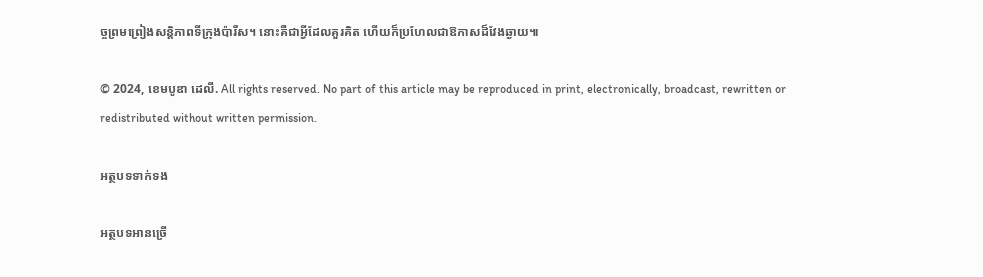ច្ចព្រមព្រៀងសន្តិភាពទីក្រុងប៉ារីស។ នោះគឺជាអ្វីដែលគួរគិត ហើយក៏ប្រហែលជាឱកាសដ៏វែងឆ្ងាយ៕

© 2024, ខេមបូឌា ដេលី. All rights reserved. No part of this article may be reproduced in print, electronically, broadcast, rewritten or redistributed without written permission.

អត្ថបទទាក់ទង

អត្ថបទអានច្រើ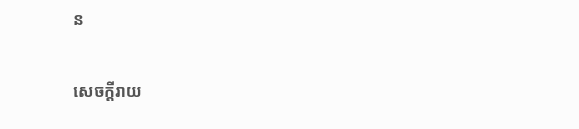ន

សេចក្ដីរាយ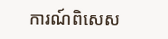ការណ៍ពិសេស